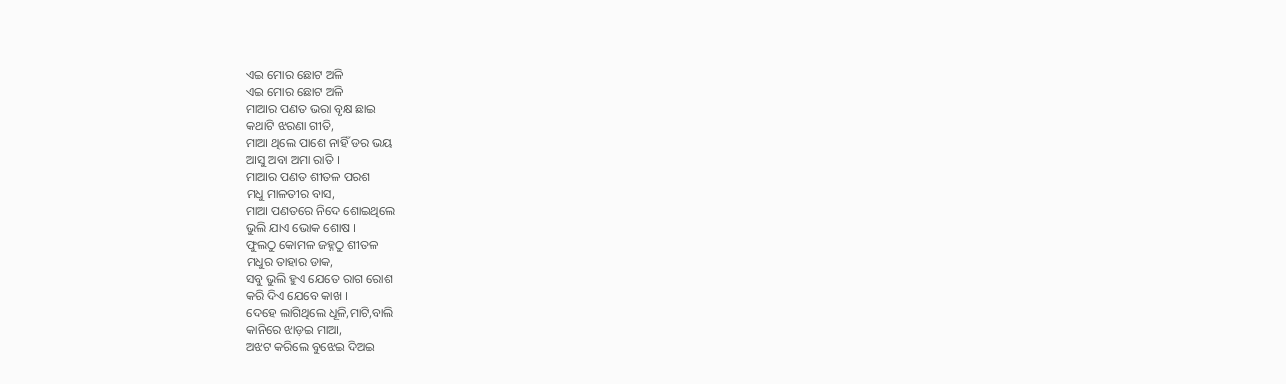ଏଇ ମୋର ଛୋଟ ଅଳି
ଏଇ ମୋର ଛୋଟ ଅଳି
ମାଆର ପଣତ ଭରା ବୃକ୍ଷ ଛାଇ
କଥାଟି ଝରଣା ଗୀତି,
ମାଆ ଥିଲେ ପାଶେ ନାହିଁ ଡର ଭୟ
ଆସୁ ଅବା ଅମା ରାତି ।
ମାଆର ପଣତ ଶୀତଳ ପରଶ
ମଧୁ ମାଳତୀର ବାସ,
ମାଆ ପଣତରେ ନିଦେ ଶୋଇଥିଲେ
ଭୁଲି ଯାଏ ଭୋକ ଶୋଷ ।
ଫୁଲଠୁ କୋମଳ ଜହ୍ନଠୁ ଶୀତଳ
ମଧୁର ତାହାର ଡାକ,
ସବୁ ଭୁଲି ହୁଏ ଯେତେ ରାଗ ରୋଶ
କରି ଦିଏ ଯେବେ କାଖ ।
ଦେହେ ଲାଗିଥିଲେ ଧୂଳି,ମାଟି,ବାଲି
କାନିରେ ଝାଡ଼ଇ ମାଆ,
ଅଝଟ କରିଲେ ବୁଝେଇ ଦିଅଇ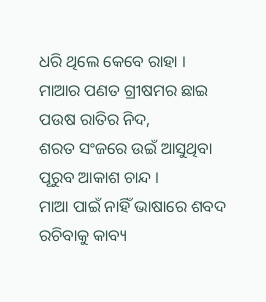ଧରି ଥିଲେ କେବେ ରାହା ।
ମାଆର ପଣତ ଗ୍ରୀଷମର ଛାଇ
ପଉଷ ରାତିର ନିଦ,
ଶରତ ସଂଜରେ ଉଇଁ ଆସୁଥିବା
ପୂରୁବ ଆକାଶ ଚାନ୍ଦ ।
ମାଆ ପାଇଁ ନାହିଁ ଭାଷାରେ ଶବଦ
ରଚିବାକୁ କାବ୍ୟ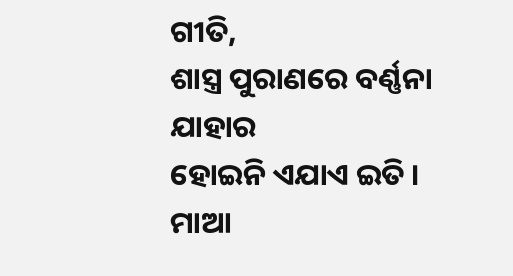ଗୀତି,
ଶାସ୍ତ୍ର ପୁରାଣରେ ବର୍ଣ୍ଣନା ଯାହାର
ହୋଇନି ଏଯାଏ ଇତି ।
ମାଆ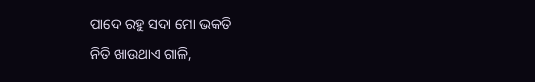ପାଦେ ରହୁ ସଦା ମୋ ଭକତି
ନିତି ଖାଉଥାଏ ଗାଳି,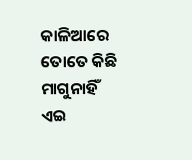କାଳିଆରେ ତୋତେ କିଛି ମାଗୁନାହିଁ
ଏଇ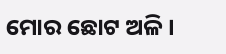ମୋର ଛୋଟ ଅଳି ।